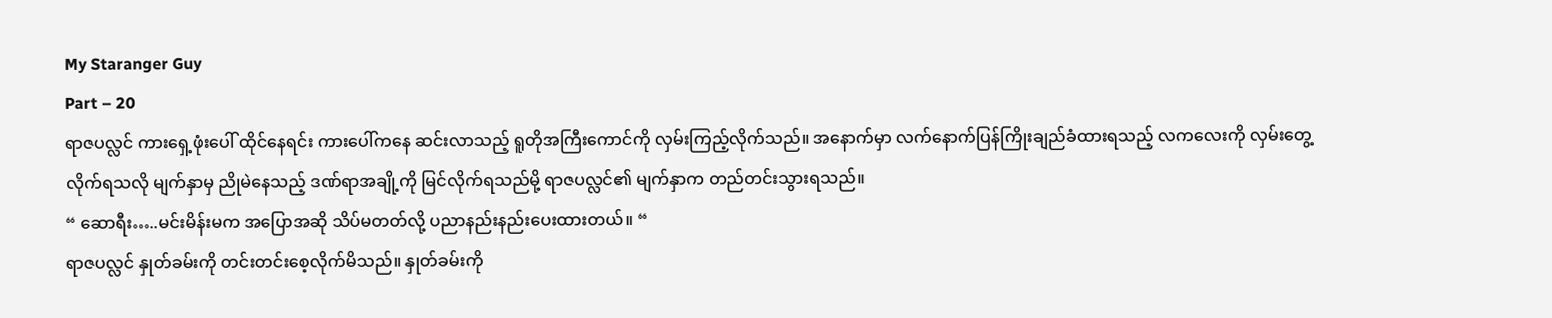My Staranger Guy
Part – 20
ရာဇပလ္လင် ကားရှေ့ဖုံးပေါ် ထိုင်နေရင်း ကားပေါ်ကနေ ဆင်းလာသည့် ရူတိုအကြီးကောင်ကို လှမ်းကြည့်လိုက်သည်။ အနောက်မှာ လက်နောက်ပြန်ကြိုးချည်ခံထားရသည့် လကလေးကို လှမ်းတွေ့လိုက်ရသလို မျက်နှာမှ ညိုမဲနေသည့် ဒဏ်ရာအချို့ကို မြင်လိုက်ရသည်မို့ ရာဇပလ္လင်၏ မျက်နှာက တည်တင်းသွားရသည်။
“ ဆောရီး…..မင်းမိန်းမက အပြောအဆို သိပ်မတတ်လို့ ပညာနည်းနည်းပေးထားတယ်။ “
ရာဇပလ္လင် နှုတ်ခမ်းကို တင်းတင်းစေ့လိုက်မိသည်။ နှုတ်ခမ်းကို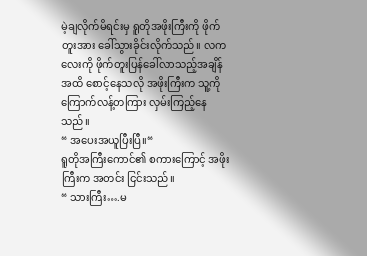မဲ့ချလိုက်မိရင်းမှ ရူတိုအဖိုးကြီးကို ဖိုက်တူးအား ခေါ်သွားခိုင်းလိုက်သည်။ လကလေးကို ဖိုက်တူးပြန်ခေါ်လာသည့်အချိန်အထိ စောင့်နေသလို အဖိုးကြီးက သူ့ကို ကြောက်လန့်တကြား လှမ်းကြည့်နေသည်။
“ အပေးအယူပြီးပြီ။“
ရူတိုအကြီးကောင်၏ စကားကြောင့် အဖိုးကြီးက အတင်း ငြင်းသည်။
“ သားကြီး….မ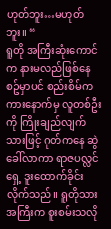ဟုတ်ဘူး…မဟုတ်ဘူး။ “
ရူတို အကြီးဆုံးကောင်က နားမလည်ဖြစ်နေစဥ်မှာပင် စည်းစိမ်က ကားနောက်မှ လူတစ်ဦးကို ကြိုးချည်လျက်သားဖြင့် ဂုတ်ကနေ ဆွဲခေါ်လာကာ ရာဇပလ္လင်ရှေ့ ဒူးထောက်ခိုင်းလိုက်သည်။ ရူတိုသားအကြီးက စူးစမ်းသလို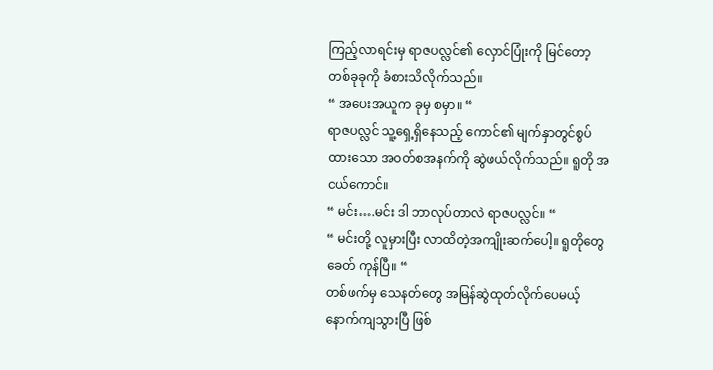ကြည့်လာရင်းမှ ရာဇပလ္လင်၏ လှောင်ပြုံးကို မြင်တော့ တစ်ခုခုကို ခံစားသိလိုက်သည်။
“ အပေးအယူက ခုမှ စမှာ။ “
ရာဇပလ္လင် သူ့ရှေ့ရှိနေသည့် ကောင်၏ မျက်နှာတွင်စွပ်ထားသော အဝတ်စအနက်ကို ဆွဲဖယ်လိုက်သည်။ ရူတို အငယ်ကောင်။
“ မင်း….မင်း ဒါ ဘာလုပ်တာလဲ ရာဇပလ္လင်။ “
“ မင်းတို့ လူမှားပြီး လာထိတဲ့အကျိုးဆက်ပေါ့။ ရူတိုတွေခေတ် ကုန်ပြီ။ “
တစ်ဖက်မှ သေနတ်တွေ အမြန်ဆွဲထုတ်လိုက်ပေမယ့် နောက်ကျသွားပြီ ဖြစ်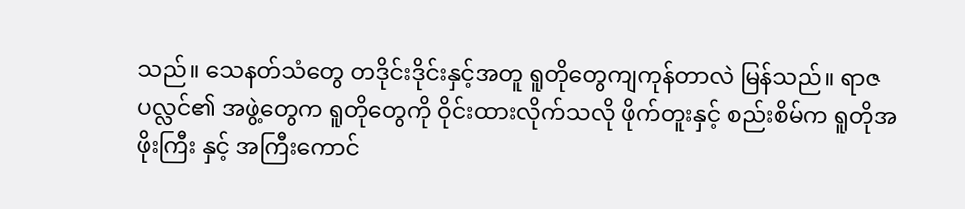သည်။ သေနတ်သံတွေ တဒိုင်းဒိုင်းနှင့်အတူ ရူတိုတွေကျကုန်တာလဲ မြန်သည်။ ရာဇပလ္လင်၏ အဖွဲ့တွေက ရူတိုတွေကို ဝိုင်းထားလိုက်သလို ဖိုက်တူးနှင့် စည်းစိမ်က ရူတိုအဖိုးကြီး နှင့် အကြီးကောင်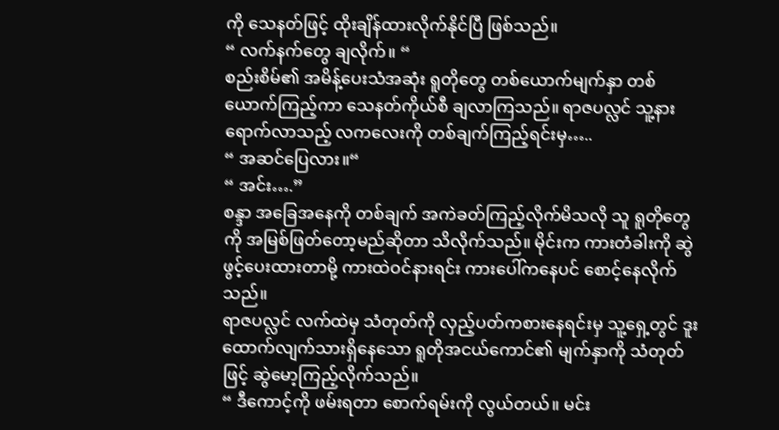ကို သေနတ်ဖြင့် ထိုးချိန်ထားလိုက်နိုင်ပြီ ဖြစ်သည်။
“ လက်နက်တွေ ချလိုက်။ “
စည်းစိမ်၏ အမိန့်ပေးသံအဆုံး ရူတိုတွေ တစ်ယောက်မျက်နှာ တစ်ယောက်ကြည့်ကာ သေနတ်ကိုယ်စီ ချလာကြသည်။ ရာဇပလ္လင် သူ့နားရောက်လာသည့် လကလေးကို တစ်ချက်ကြည့်ရင်းမှ…..
“ အဆင်ပြေလား။“
“ အင်း….”
စန္ဒာ အခြေအနေကို တစ်ချက် အကဲခတ်ကြည့်လိုက်မိသလို သူ ရူတိုတွေကို အမြစ်ဖြတ်တော့မည်ဆိုတာ သိလိုက်သည်။ မိုင်းက ကားတံခါးကို ဆွဲဖွင့်ပေးထားတာမို့ ကားထဲဝင်နားရင်း ကားပေါ်ကနေပင် စောင့်နေလိုက်သည်။
ရာဇပလ္လင် လက်ထဲမှ သံတုတ်ကို လှည့်ပတ်ကစားနေရင်းမှ သူ့ရှေ့တွင် ဒူးထောက်လျက်သားရှိနေသော ရူတိုအငယ်ကောင်၏ မျက်နှာကို သံတုတ်ဖြင့် ဆွဲမော့ကြည့်လိုက်သည်။
“ ဒီကောင့်ကို ဖမ်းရတာ စောက်ရမ်းကို လွယ်တယ်။ မင်း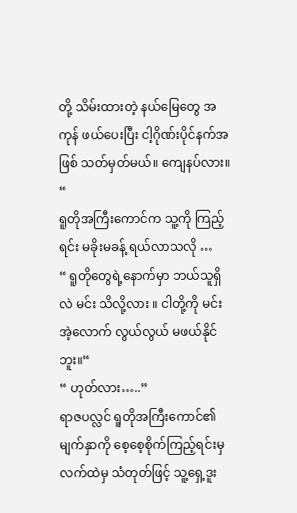တို့ သိမ်းထားတဲ့ နယ်မြေတွေ အကုန် ဖယ်ပေးပြီး ငါ့ဂိုဏ်းပိုင်နက်အဖြစ် သတ်မှတ်မယ်။ ကျေနပ်လား။ “
ရူတိုအကြီးကောင်က သူ့ကို ကြည့်ရင်း မခိုးမခန့် ရယ်လာသလို …
“ ရူတိုတွေရဲ့နောက်မှာ ဘယ်သူရှိလဲ မင်း သိလို့လား ။ ငါတို့ကို မင်း အဲ့လောက် လွယ်လွယ် မဖယ်နိုင်ဘူး။“
“ ဟုတ်လား…..”
ရာဇပလ္လင် ရူတိုအကြီးကောင်၏ မျက်နှာကို စေ့စေ့စိုက်ကြည့်ရင်းမှ လက်ထဲမှ သံတုတ်ဖြင့် သူ့ရှေ့ဒူး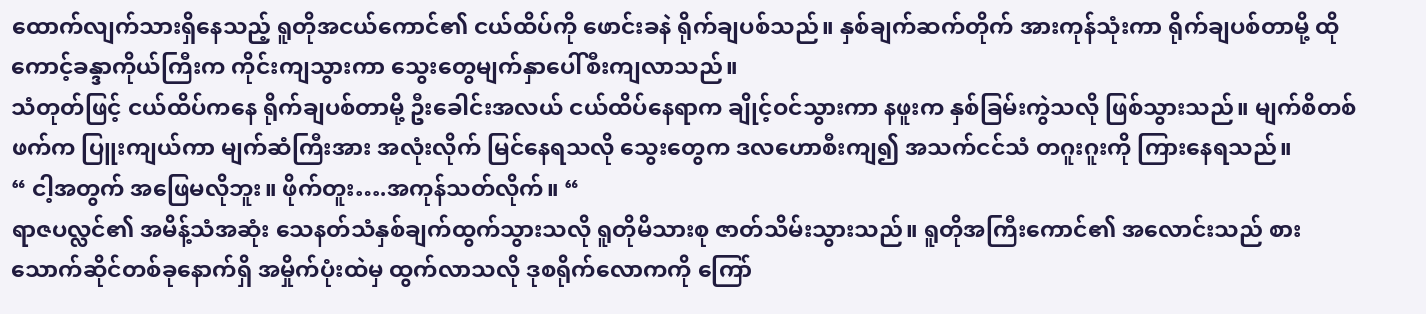ထောက်လျက်သားရှိနေသည့် ရူတိုအငယ်ကောင်၏ ငယ်ထိပ်ကို ဖောင်းခနဲ ရိုက်ချပစ်သည်။ နှစ်ချက်ဆက်တိုက် အားကုန်သုံးကာ ရိုက်ချပစ်တာမို့ ထိုကောင့်ခန္ဒာကိုယ်ကြီးက ကိုင်းကျသွားကာ သွေးတွေမျက်နှာပေါ်စီးကျလာသည်။
သံတုတ်ဖြင့် ငယ်ထိပ်ကနေ ရိုက်ချပစ်တာမို့ ဦးခေါင်းအလယ် ငယ်ထိပ်နေရာက ချိုင့်ဝင်သွားကာ နဖူးက နှစ်ခြမ်းကွဲသလို ဖြစ်သွားသည်။ မျက်စိတစ်ဖက်က ပြူးကျယ်ကာ မျက်ဆံကြီးအား အလုံးလိုက် မြင်နေရသလို သွေးတွေက ဒလဟောစီးကျ၍ အသက်ငင်သံ တဂူးဂူးကို ကြားနေရသည်။
“ ငါ့အတွက် အဖြေမလိုဘူး။ ဖိုက်တူး….အကုန်သတ်လိုက်။ “
ရာဇပလ္လင်၏ အမိန့်သံအဆုံး သေနတ်သံနှစ်ချက်ထွက်သွားသလို ရူတိုမိသားစု ဇာတ်သိမ်းသွားသည်။ ရူတိုအကြီးကောင်၏ အလောင်းသည် စားသောက်ဆိုင်တစ်ခုနောက်ရှိ အမှိုက်ပုံးထဲမှ ထွက်လာသလို ဒုစရိုက်လောကကို ကြော်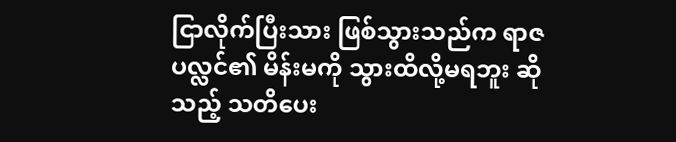ငြာလိုက်ပြီးသား ဖြစ်သွားသည်က ရာဇပလ္လင်၏ မိန်းမကို သွားထိလို့မရဘူး ဆိုသည့် သတိပေး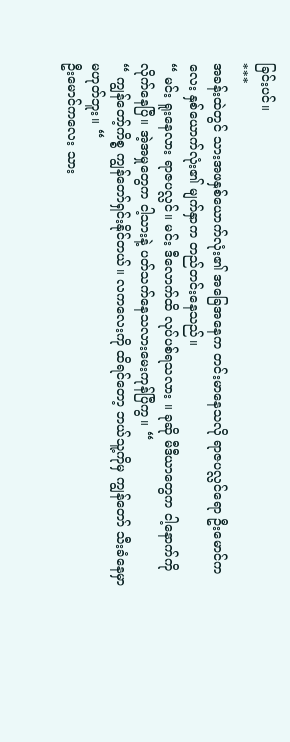ခြင်းပင်။
***
အခန်းထဲတွင် သားအဖနှစ်ယောက်လုံး၏ အခြေအနေက တင်းမာနေသလို ရာဇပလ္လင်ရော ဦးမောင်ကလေး နှစ်ယောက်လုံး၏ မျက်နှာက တည်တင်းနေသည်။
“ မင်း ရူးနေလား ရာဇပလ္လင်။ မင်း ဒီလောက်ထိ လုပ်ပစ်ရသလား ။ ခုဆို မီဒီယာတွေက ငါ့နောက်ကို လိုက်နေပြီ။ အဲ့အမှုတွေက ငါ့သားနဲ့ ပတ်သက်နေသလားမေးကုန်ပြီကွ။ “
“ ကျွန်တော့်ကိစ္စ ကျွန်တော်ရှင်းနိုင်တယ်။ လကလေးကို ထိရင်တော့ ဘယ်သူ့ကိုမှ ကျွန်တော် သီးခံနေမှာ မဟုတ်ဘူး။ “
ဦးမောင်ကလေး သား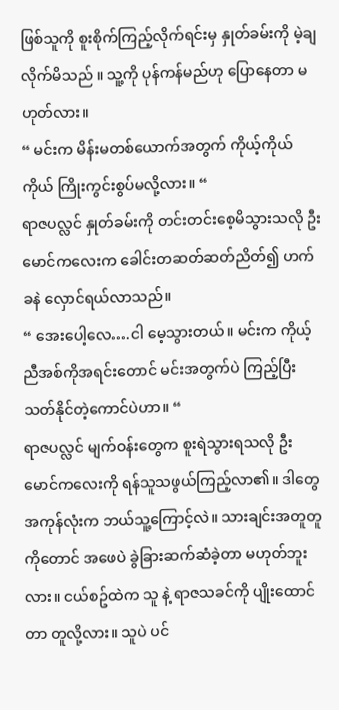ဖြစ်သူကို စူးစိုက်ကြည့်လိုက်ရင်းမှ နှုတ်ခမ်းကို မဲ့ချလိုက်မိသည် ။ သူ့ကို ပုန်ကန်မည်ဟု ပြောနေတာ မဟုတ်လား။
“ မင်းက မိန်းမတစ်ယောက်အတွက် ကိုယ့်ကိုယ်ကိုယ် ကြိုးကွင်းစွပ်မလို့လား။ “
ရာဇပလ္လင် နှုတ်ခမ်းကို တင်းတင်းစေ့မိသွားသလို ဦးမောင်ကလေးက ခေါင်းတဆတ်ဆတ်ညိတ်၍ ဟက်ခနဲ လှောင်ရယ်လာသည်။
“ အေးပေါ့လေ….ငါ မေ့သွားတယ်။ မင်းက ကိုယ့်ညီအစ်ကိုအရင်းတောင် မင်းအတွက်ပဲ ကြည့်ပြီး သတ်နိုင်တဲ့ကောင်ပဲဟာ။ “
ရာဇပလ္လင် မျက်ဝန်းတွေက စူးရဲသွားရသလို ဦးမောင်ကလေးကို ရန်သူသဖွယ်ကြည့်လာ၏။ ဒါတွေ အကုန်လုံးက ဘယ်သူ့ကြောင့်လဲ။ သားချင်းအတူတူကိုတောင် အဖေပဲ ခွဲခြားဆက်ဆံခဲ့တာ မဟုတ်ဘူးလား။ ငယ်စဥ်ထဲက သူ နဲ့ ရာဇသခင်ကို ပျိုးထောင်တာ တူလို့လား။ သူပဲ ပင်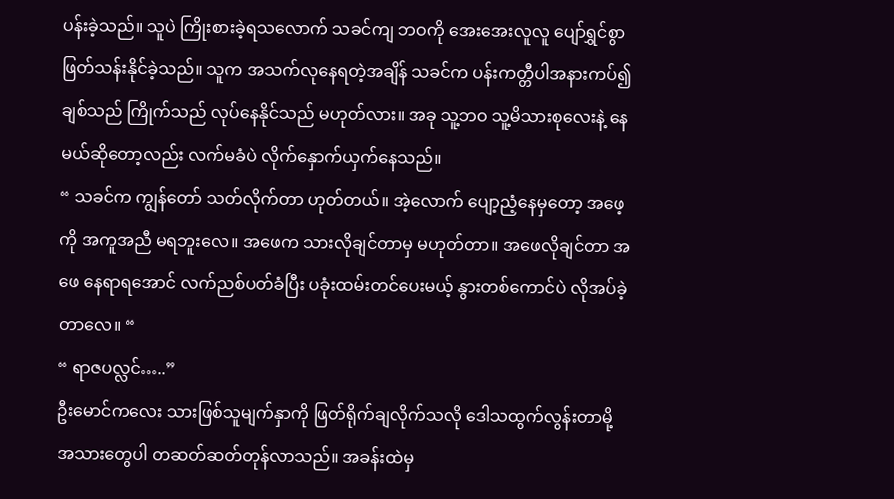ပန်းခဲ့သည်။ သူပဲ ကြိုးစားခဲ့ရသလောက် သခင်ကျ ဘဝကို အေးအေးလူလူ ပျော်ရွှင်စွာ ဖြတ်သန်းနိုင်ခဲ့သည်။ သူက အသက်လုနေရတဲ့အချိန် သခင်က ပန်းကတ္တီပါအနားကပ်၍ ချစ်သည် ကြိုက်သည် လုပ်နေနိုင်သည် မဟုတ်လား။ အခု သူ့ဘဝ သူ့မိသားစုလေးနဲ့ နေမယ်ဆိုတော့လည်း လက်မခံပဲ လိုက်နှောက်ယှက်နေသည်။
“ သခင်က ကျွန်တော် သတ်လိုက်တာ ဟုတ်တယ်။ အဲ့လောက် ပျော့ညံ့နေမှတော့ အဖေ့ကို အကူအညီ မရဘူးလေ။ အဖေက သားလိုချင်တာမှ မဟုတ်တာ။ အဖေလိုချင်တာ အဖေ နေရာရအောင် လက်ညစ်ပတ်ခံပြီး ပခုံးထမ်းတင်ပေးမယ့် နွားတစ်ကောင်ပဲ လိုအပ်ခဲ့တာလေ။ “
“ ရာဇပလ္လင်…..”
ဦးမောင်ကလေး သားဖြစ်သူမျက်နှာကို ဖြတ်ရိုက်ချလိုက်သလို ဒေါသထွက်လွန်းတာမို့ အသားတွေပါ တဆတ်ဆတ်တုန်လာသည်။ အခန်းထဲမှ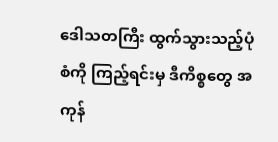ဒေါသတကြီး ထွက်သွားသည့်ပုံစံကို ကြည့်ရင်းမှ ဒီကိစ္စတွေ အကုန်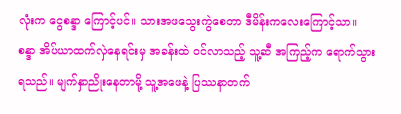လုံးက ငွေစန္ဒာ ကြောင့်ပင်။ သားအဖသွေးကွဲစေတာ ဒီမိန်းကလေးကြောင့်သာ။
စန္ဒာ အိပ်ယာထက်လှဲနေရင်းမှ အခန်းထဲ ဝင်လာသည့် သူ့ဆီ အကြည့်က ရောက်သွားရသည်။ မျက်နှာညိုးနေတာမို့ သူ့အဖေနဲ့ ပြဿနာတက်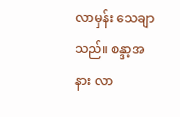လာမှန်း သေချာသည်။ စန္ဒာ့အနား လာ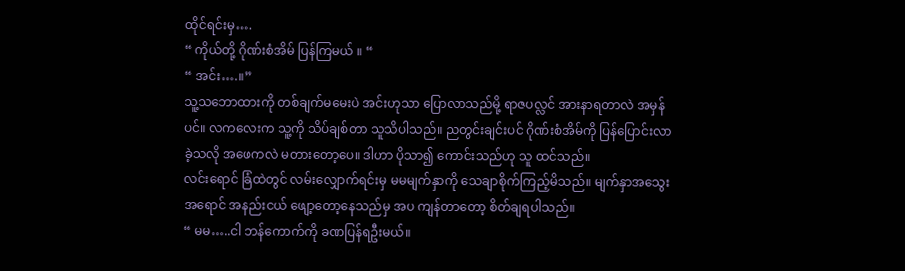ထိုင်ရင်းမှ….
“ ကိုယ်တို့ ဂိုဏ်းစံအိမ် ပြန်ကြမယ် ။ “
“ အင်း….။”
သူ့သဘောထားကို တစ်ချက်မမေးပဲ အင်းဟုသာ ပြောလာသည်မို့ ရာဇပလ္လင် အားနာရတာလဲ အမှန်ပင်။ လကလေးက သူ့ကို သိပ်ချစ်တာ သူသိပါသည်။ ညတွင်းချင်းပင် ဂိုဏ်းစံအိမ်ကို ပြန်ပြောင်းလာခဲ့သလို အဖေကလဲ မတားတော့ပေ။ ဒါဟာ ပိုသာ၍ ကောင်းသည်ဟု သူ ထင်သည်။
လင်းရောင် ခြံထဲတွင် လမ်းလျှောက်ရင်းမှ မမမျက်နှာကို သေချာစိုက်ကြည့်မိသည်။ မျက်နှာအသွေးအရောင် အနည်းငယ် ဖျော့တော့နေသည်မှ အပ ကျန်တာတော့ စိတ်ချရပါသည်။
“ မမ…..ငါ ဘန်ကောက်ကို ခဏပြန်ရဦးမယ်။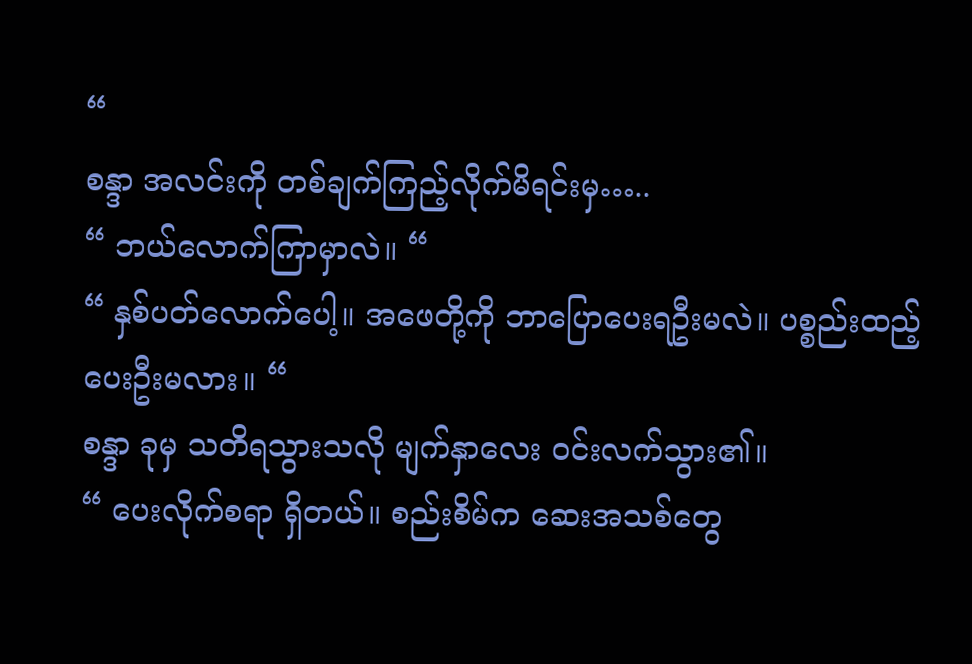“
စန္ဒာ အလင်းကို တစ်ချက်ကြည့်လိုက်မိရင်းမှ…..
“ ဘယ်လောက်ကြာမှာလဲ။ “
“ နှစ်ပတ်လောက်ပေါ့။ အဖေတို့ကို ဘာပြောပေးရဦးမလဲ။ ပစ္စည်းထည့်ပေးဦးမလား။ “
စန္ဒာ ခုမှ သတိရသွားသလို မျက်နှာလေး ဝင်းလက်သွား၏။
“ ပေးလိုက်စရာ ရှိတယ်။ စည်းစိမ်က ဆေးအသစ်တွေ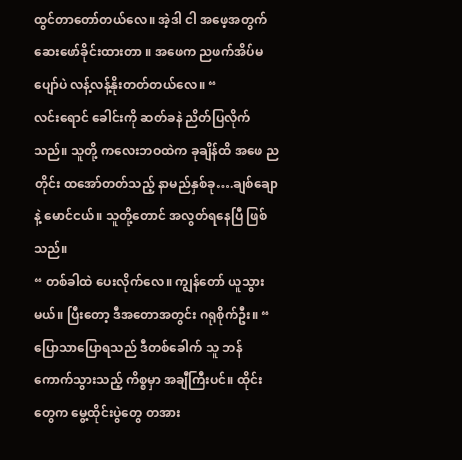ထွင်တာတော်တယ်လေ။ အဲ့ဒါ ငါ အဖေ့အတွက် ဆေးဖော်ခိုင်းထားတာ ။ အဖေက ညဖက်အိပ်မပျော်ပဲ လန့်လန့်နိုးတတ်တယ်လေ။ “
လင်းရောင် ခေါင်းကို ဆတ်ခနဲ ညိတ်ပြလိုက်သည်။ သူတို့ ကလေးဘဝထဲက ခုချိန်ထိ အဖေ ညတိုင်း ထအော်တတ်သည့် နာမည်နှစ်ခု….ချစ်ချော နဲ့ မောင်ငယ်။ သူတို့တောင် အလွတ်ရနေပြီ ဖြစ်သည်။
“ တစ်ခါထဲ ပေးလိုက်လေ။ ကျွန်တော် ယူသွားမယ်။ ပြီးတော့ ဒီအတောအတွင်း ဂရုစိုက်ဦး။ “
ပြောသာပြောရသည် ဒီတစ်ခေါက် သူ ဘန်ကောက်သွားသည့် ကိစ္စမှာ အချီကြီးပင်။ ထိုင်းတွေက မွေ့ထိုင်းပွဲတွေ တအား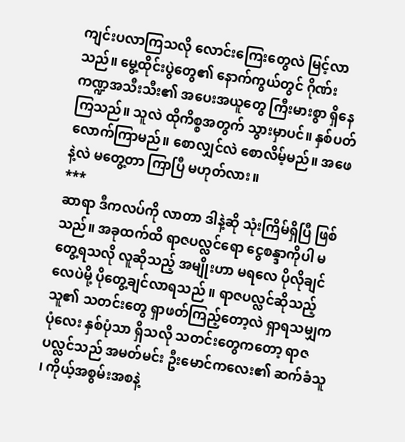ကျင်းပလာကြသလို လောင်းကြေးတွေလဲ မြင့်လာသည်။ မွေ့ထိုင်းပွဲတွေ၏ နောက်ကွယ်တွင် ဂိုဏ်းကဏ္ဍအသီးသီး၏ အပေးအယူတွေ ကြီးမားစွာ ရှိနေကြသည်။ သူလဲ ထိုကိစ္စအတွက် သွားမှာပင်။ နှစ်ပတ်လောက်ကြာမည်။ စောလျှင်လဲ စောလိမ့်မည်။ အဖေနဲ့လဲ မတွေ့တာ ကြာပြီ မဟုတ်လား။
***
ဆာရာ ဒီကလပ်ကို လာတာ ဒါနဲ့ဆို သုံးကြိမ်ရှိပြီ ဖြစ်သည်။ အခုထက်ထိ ရာဇပလ္လင်ရော ငွေစန္ဒာကိုပါ မတွေ့ရသလို လူဆိုသည့် အမျိုးဟာ မရလေ ပိုလိုချင်လေပဲမို့ ပိုတွေ့ချင်လာရသည် ။ ရာဇပလ္လင်ဆိုသည့် သူ၏ သတင်းတွေ ရှာဖတ်ကြည့်တော့လဲ ရှာရသမျှက ပုံလေး နှစ်ပုံသာ ရှိသလို သတင်းတွေကတော့ ရာဇပလ္လင်သည် အမတ်မင်း ဦးမောင်ကလေး၏ ဆက်ခံသူ ၊ ကိုယ့်အစွမ်းအစနဲ့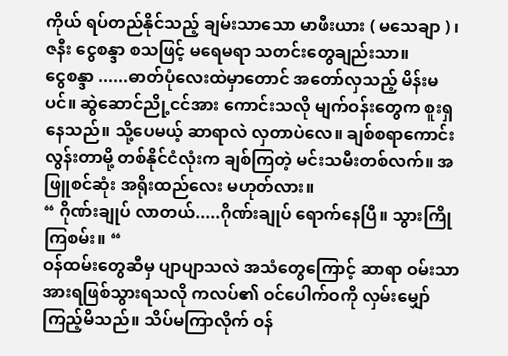ကိုယ် ရပ်တည်နိုင်သည့် ချမ်းသာသော မာဖီးယား ( မသေချာ ) ၊ ဇနီး ငွေစန္ဒာ စသဖြင့် မရေမရာ သတင်းတွေချည်းသာ။
ငွေစန္ဒာ ......ဓာတ်ပုံလေးထဲမှာတောင် အတော်လှသည့် မိန်းမပင်။ ဆွဲဆောင်ညို့ငင်အား ကောင်းသလို မျက်ဝန်းတွေက စူးရှနေသည်။ သို့ပေမယ့် ဆာရာလဲ လှတာပဲလေ။ ချစ်စရာကောင်းလွန်းတာမို့ တစ်နိုင်ငံလုံးက ချစ်ကြတဲ့ မင်းသမီးတစ်လက်။ အဖြူစင်ဆုံး အရိုးထည်လေး မဟုတ်လား။
“ ဂိုဏ်းချုပ် လာတယ်.....ဂိုဏ်းချုပ် ရောက်နေပြီ။ သွားကြိုကြစမ်း။ “
ဝန်ထမ်းတွေဆီမှ ပျာပျာသလဲ အသံတွေကြောင့် ဆာရာ ဝမ်းသာအားရဖြစ်သွားရသလို ကလပ်၏ ဝင်ပေါက်ဝကို လှမ်းမျှော်ကြည့်မိသည်။ သိပ်မကြာလိုက် ဝန်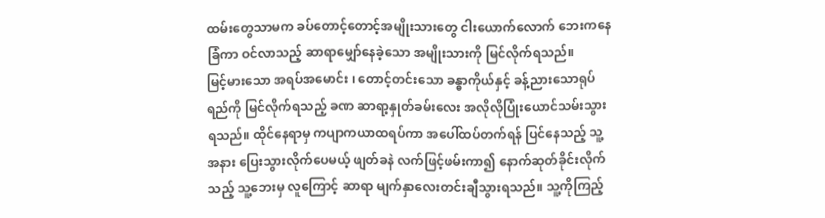ထမ်းတွေသာမက ခပ်တောင့်တောင့်အမျိုးသားတွေ ငါးယောက်လောက် ဘေးကနေ ခြံကာ ဝင်လာသည့် ဆာရာမျှော်နေခဲ့သော အမျိုးသားကို မြင်လိုက်ရသည်။
မြင့်မားသော အရပ်အမောင်း ၊ တောင့်တင်းသော ခန္ဓာကိုယ်နှင့် ခန့်ညားသောရုပ်ရည်ကို မြင်လိုက်ရသည့် ခဏ ဆာရာ့နှုတ်ခမ်းလေး အလိုလိုပြုံးယောင်သမ်းသွားရသည်။ ထိုင်နေရာမှ ကပျာကယာထရပ်ကာ အပေါ်ထပ်တက်ရန် ပြင်နေသည့် သူ့အနား ပြေးသွားလိုက်ပေမယ့် ဖျတ်ခနဲ လက်ဖြင့်ဖမ်းကာ၍ နောက်ဆုတ်ခိုင်းလိုက်သည့် သူ့ဘေးမှ လူကြောင့် ဆာရာ မျက်နှာလေးတင်းချီသွားရသည်။ သူ့ကိုကြည့်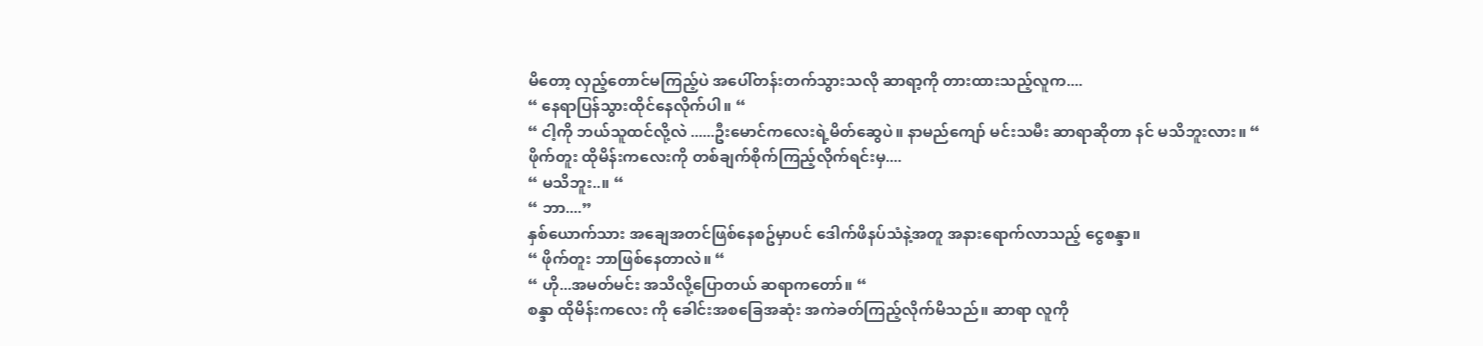မိတော့ လှည့်တောင်မကြည့်ပဲ အပေါ်တန်းတက်သွားသလို ဆာရာ့ကို တားထားသည့်လူက....
“ နေရာပြန်သွားထိုင်နေလိုက်ပါ။ “
“ ငါ့ကို ဘယ်သူထင်လို့လဲ ......ဦးမောင်ကလေးရဲ့မိတ်ဆွေပဲ။ နာမည်ကျော် မင်းသမီး ဆာရာဆိုတာ နင် မသိဘူးလား။ “
ဖိုက်တူး ထိုမိန်းကလေးကို တစ်ချက်စိုက်ကြည့်လိုက်ရင်းမှ....
“ မသိဘူး..။ “
“ ဘာ....”
နှစ်ယောက်သား အချေအတင်ဖြစ်နေစဥ်မှာပင် ဒေါက်ဖိနပ်သံနဲ့အတူ အနားရောက်လာသည့် ငွေစန္ဒာ။
“ ဖိုက်တူး ဘာဖြစ်နေတာလဲ။ “
“ ဟို...အမတ်မင်း အသိလို့ပြောတယ် ဆရာကတော်။ “
စန္ဒာ ထိုမိန်းကလေး ကို ခေါင်းအစခြေအဆုံး အကဲခတ်ကြည့်လိုက်မိသည်။ ဆာရာ လူကို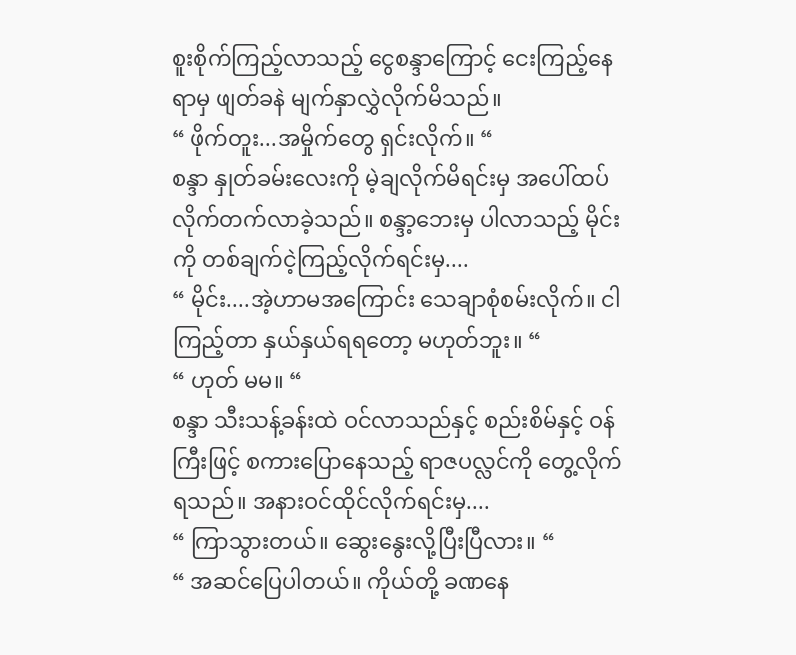စူးစိုက်ကြည့်လာသည့် ငွေစန္ဒာကြောင့် ငေးကြည့်နေရာမှ ဖျတ်ခနဲ မျက်နှာလွှဲလိုက်မိသည်။
“ ဖိုက်တူး...အမှိုက်တွေ ရှင်းလိုက်။ “
စန္ဒာ နှုတ်ခမ်းလေးကို မဲ့ချလိုက်မိရင်းမှ အပေါ်ထပ်လိုက်တက်လာခဲ့သည်။ စန္ဒာ့ဘေးမှ ပါလာသည့် မိုင်းကို တစ်ချက်ငဲ့ကြည့်လိုက်ရင်းမှ....
“ မိုင်း....အဲ့ဟာမအကြောင်း သေချာစုံစမ်းလိုက်။ ငါ ကြည့်တာ နှယ်နှယ်ရရတော့ မဟုတ်ဘူး။ “
“ ဟုတ် မမ။ “
စန္ဒာ သီးသန့်ခန်းထဲ ဝင်လာသည်နှင့် စည်းစိမ်နှင့် ဝန်ကြီးဖြင့် စကားပြောနေသည့် ရာဇပလ္လင်ကို တွေ့လိုက်ရသည်။ အနားဝင်ထိုင်လိုက်ရင်းမှ....
“ ကြာသွားတယ်။ ဆွေးနွေးလို့ပြီးပြီလား။ “
“ အဆင်ပြေပါတယ်။ ကိုယ်တို့ ခဏနေ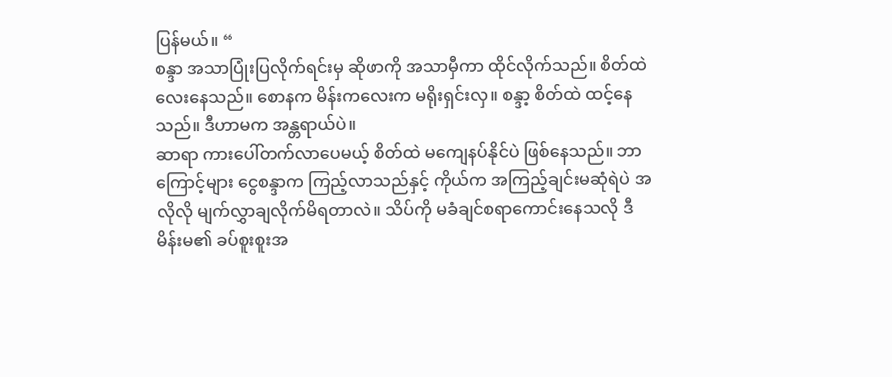ပြန်မယ်။ “
စန္ဒာ အသာပြုံးပြလိုက်ရင်းမှ ဆိုဖာကို အသာမှီကာ ထိုင်လိုက်သည်။ စိတ်ထဲ လေးနေသည်။ စောနက မိန်းကလေးက မရိုးရှင်းလှ။ စန္ဒာ့ စိတ်ထဲ ထင့်နေသည်။ ဒီဟာမက အန္တရာယ်ပဲ။
ဆာရာ ကားပေါ်တက်လာပေမယ့် စိတ်ထဲ မကျေနပ်နိုင်ပဲ ဖြစ်နေသည်။ ဘာကြောင့်များ ငွေစန္ဒာက ကြည့်လာသည်နှင့် ကိုယ်က အကြည့်ချင်းမဆုံရဲပဲ အလိုလို မျက်လွှာချလိုက်မိရတာလဲ။ သိပ်ကို မခံချင်စရာကောင်းနေသလို ဒီမိန်းမ၏ ခပ်စူးစူးအ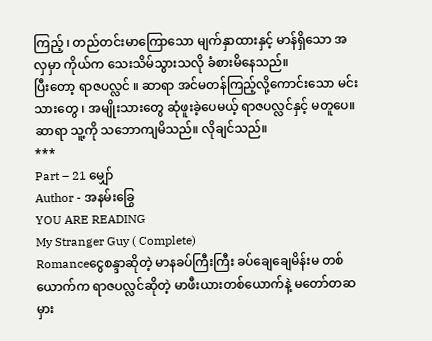ကြည့် ၊ တည်တင်းမာကြောသော မျက်နှာထားနှင့် မာန်ရှိသော အလှမှာ ကိုယ်က သေးသိမ်သွားသလို ခံစားမိနေသည်။
ပြီးတော့ ရာဇပလ္လင် ။ ဆာရာ အင်မတန်ကြည့်လို့ကောင်းသော မင်းသားတွေ ၊ အမျိုးသားတွေ ဆုံဖူးခဲ့ပေမယ့် ရာဇပလ္လင်နှင့် မတူပေ။ ဆာရာ သူ့ကို သဘောကျမိသည်။ လိုချင်သည်။
***
Part – 21 မျှော်
Author - အနမ်းခြွေ
YOU ARE READING
My Stranger Guy ( Complete)
Romanceငွေစန္ဒာဆိုတဲ့ မာနခပ်ကြီးကြီး ခပ်ချေချေမိန်းမ တစ်ယောက်က ရာဇပလ္လင်ဆိုတဲ့ မာဖီးယားတစ်ယောက်နဲ့ မတော်တဆမှား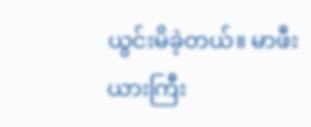ယွင်းမိခဲ့တယ်။ မာဖီးယားကြီး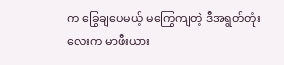က ခြွေချပေမယ့် မကြွေကျတဲ့ ဒီအရွတ်တုံးလေးက မာဖီးယား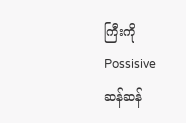ကြီးကို Possisive ဆန်ဆန်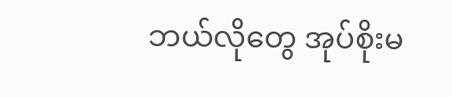ဘယ်လိုတွေ အုပ်စိုးမ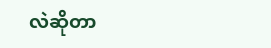လဲဆိုတာ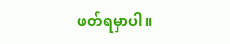ဖတ်ရမှာပါ။